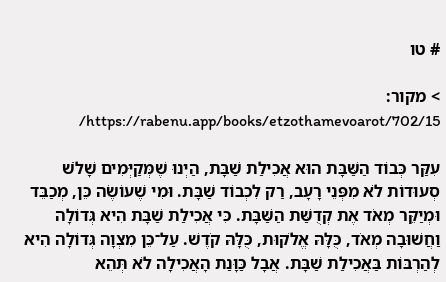# טו

> מקור: https://rabenu.app/books/etzothamevoarot/702/15/

עִקַּר כְּבוֹד הַשַּׁבָּת הוּא אֲכִילַת שַׁבָּת, הַיְנוּ שֶׁמְּקַיְּמִים שָׁלֹשׁ סְעוּדוֹת לֹא מִפְּנֵי רָעָב, רַק לִכְבוֹד שַׁבָּת. וּמִי שֶׁעוֹשֶׂה כֵּן, מְכַבֵּד וּמְיַקֵּר מְאֹד אֶת קְדֻשַּׁת הַשַּׁבָּת. כִּי אֲכִילַת שַׁבָּת הִיא גְּדוֹלָה וַחֲשׁוּבָה מְאֹד, כֻּלָּהּ אֱלֹקוּת, כֻּלָּהּ קֹדֶשׁ. עַל־כֵּן מִצְוָה גְּדוֹלָה הִיא לְהַרְבּוֹת בַּאֲכִילַת שַׁבָּת. אֲבָל כַּוָּנַת הָאֲכִילָה לֹא תְּהֵא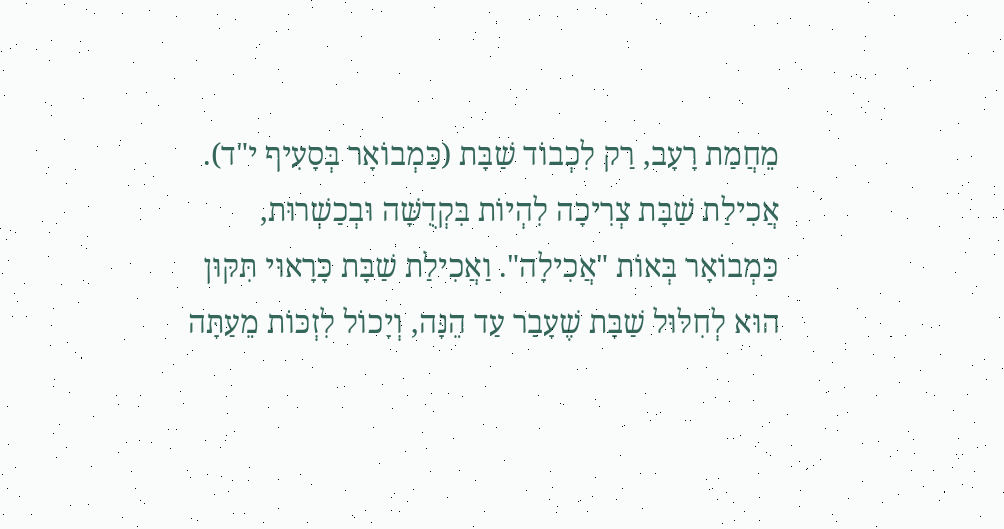מֵחֲמַת רָעָב, רַק לִכְבוֹד שַׁבָּת (כַּמְבוֹאָר בְּסָעִיף י"ד). אֲכִילַת שַׁבָּת צְרִיכָה לִהְיוֹת בִּקְדֻשָּׁה וּבְכַשְׁרוּת, כַּמְבוֹאָר בְּאוֹת "אֲכִילָה". וַאֲכִילַת שַׁבָּת כָּרָאוּי תִּקּוּן הוּא לְחִלּוּל שַׁבָּת שֶׁעָבַר עַד הֵנָּה, וְיָכוֹל לִזְכּוֹת מֵעַתָּה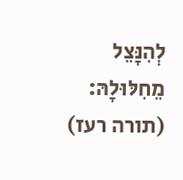לְהִנָּצֵל מֵחִלּוּלָהּ: (תורה רעז)